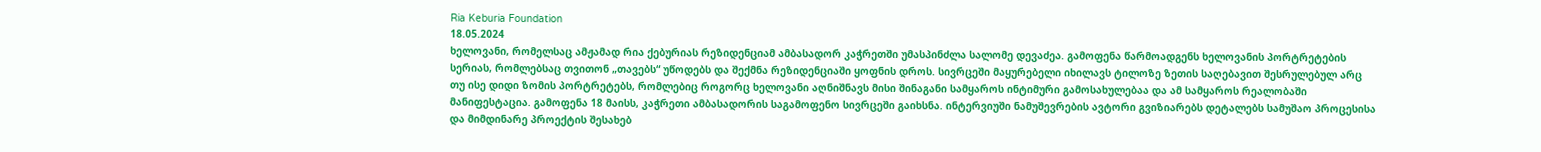Ria Keburia Foundation
18.05.2024
ხელოვანი, რომელსაც ამჟამად რია ქებურიას რეზიდენციამ ამბასადორ კაჭრეთში უმასპინძლა სალომე დევაძეა. გამოფენა წარმოადგენს ხელოვანის პორტრეტების სერიას, რომლებსაც თვითონ „თავებს“ უწოდებს და შექმნა რეზიდენციაში ყოფნის დროს. სივრცეში მაყურებელი იხილავს ტილოზე ზეთის საღებავით შესრულებულ არც თუ ისე დიდი ზომის პორტრეტებს, რომლებიც როგორც ხელოვანი აღნიშნავს მისი შინაგანი სამყაროს ინტიმური გამოსახულებაა და ამ სამყაროს რეალობაში მანიფესტაცია. გამოფენა 18 მაისს, კაჭრეთი ამბასადორის საგამოფენო სივრცეში გაიხსნა. ინტერვიუში ნამუშევრების ავტორი გვიზიარებს დეტალებს სამუშაო პროცესისა და მიმდინარე პროექტის შესახებ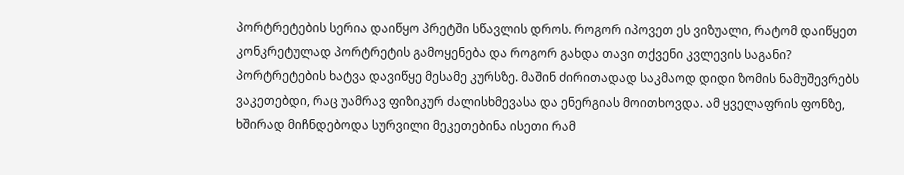პორტრეტების სერია დაიწყო პრეტში სწავლის დროს. როგორ იპოვეთ ეს ვიზუალი, რატომ დაიწყეთ კონკრეტულად პორტრეტის გამოყენება და როგორ გახდა თავი თქვენი კვლევის საგანი?
პორტრეტების ხატვა დავიწყე მესამე კურსზე. მაშინ ძირითადად საკმაოდ დიდი ზომის ნამუშევრებს ვაკეთებდი, რაც უამრავ ფიზიკურ ძალისხმევასა და ენერგიას მოითხოვდა. ამ ყველაფრის ფონზე, ხშირად მიჩნდებოდა სურვილი მეკეთებინა ისეთი რამ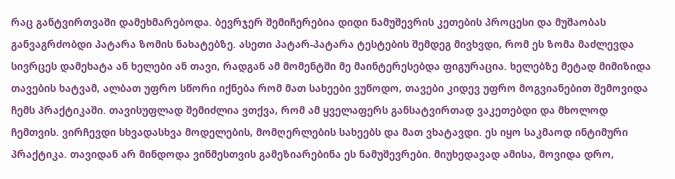რაც განტვირთვაში დამეხმარებოდა. ბევრჯერ შემიჩერებია დიდი ნამუშევრის კეთების პროცესი და მუშაობას განვაგრძობდი პატარა ზომის ნახატებზე. ასეთი პატარ-პატარა ტესტების შემდეგ მივხვდი, რომ ეს ზომა მაძლევდა სივრცეს დამეხატა ან ხელები ან თავი, რადგან ამ მომენტში მე მაინტერესებდა ფიგურაცია. ხელებზე მეტად მიმიზიდა თავების ხატვამ, ალბათ უფრო სწორი იქნება რომ მათ სახეები ვუწოდო, თავები კიდევ უფრო მოგვიანებით შემოვიდა ჩემს პრაქტიკაში. თავისუფლად შემიძლია ვთქვა, რომ ამ ყველაფერს განსატვირთად ვაკეთებდი და მხოლოდ ჩემთვის. ვირჩევდი სხვადასხვა მოდელების, მომღერლების სახეებს და მათ ვხატავდი. ეს იყო საკმაოდ ინტიმური პრაქტიკა. თავიდან არ მინდოდა ვინმესთვის გამეზიარებინა ეს ნამუშევრები. მიუხედავად ამისა, მოვიდა დრო,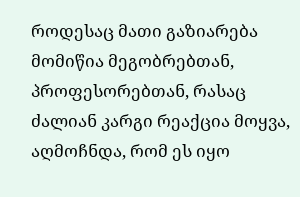როდესაც მათი გაზიარება მომიწია მეგობრებთან, პროფესორებთან, რასაც ძალიან კარგი რეაქცია მოყვა, აღმოჩნდა, რომ ეს იყო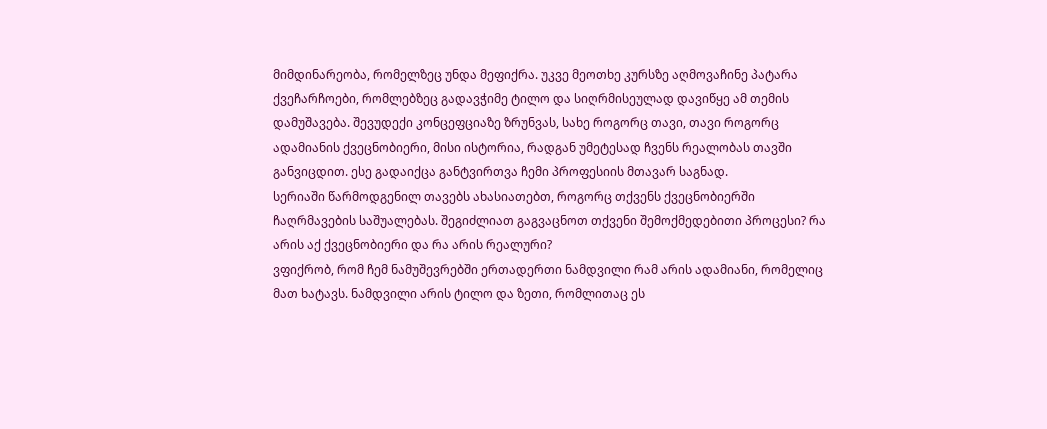მიმდინარეობა, რომელზეც უნდა მეფიქრა. უკვე მეოთხე კურსზე აღმოვაჩინე პატარა ქვეჩარჩოები, რომლებზეც გადავჭიმე ტილო და სიღრმისეულად დავიწყე ამ თემის დამუშავება. შევუდექი კონცეფციაზე ზრუნვას, სახე როგორც თავი, თავი როგორც ადამიანის ქვეცნობიერი, მისი ისტორია, რადგან უმეტესად ჩვენს რეალობას თავში განვიცდით. ესე გადაიქცა განტვირთვა ჩემი პროფესიის მთავარ საგნად.
სერიაში წარმოდგენილ თავებს ახასიათებთ, როგორც თქვენს ქვეცნობიერში ჩაღრმავების საშუალებას. შეგიძლიათ გაგვაცნოთ თქვენი შემოქმედებითი პროცესი? რა არის აქ ქვეცნობიერი და რა არის რეალური?
ვფიქრობ, რომ ჩემ ნამუშევრებში ერთადერთი ნამდვილი რამ არის ადამიანი, რომელიც მათ ხატავს. ნამდვილი არის ტილო და ზეთი, რომლითაც ეს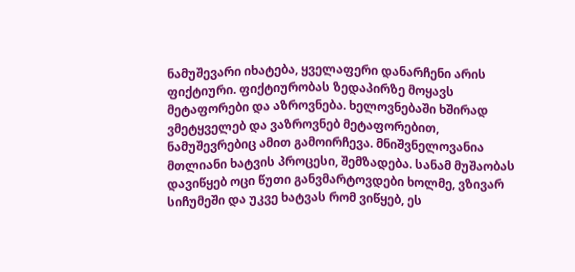ნამუშევარი იხატება, ყველაფერი დანარჩენი არის ფიქტიური. ფიქტიურობას ზედაპირზე მოყავს მეტაფორები და აზროვნება. ხელოვნებაში ხშირად ვმეტყველებ და ვაზროვნებ მეტაფორებით, ნამუშევრებიც ამით გამოირჩევა. მნიშვნელოვანია მთლიანი ხატვის პროცესი, შემზადება. სანამ მუშაობას დავიწყებ ოცი წუთი განვმარტოვდები ხოლმე, ვზივარ სიჩუმეში და უკვე ხატვას რომ ვიწყებ, ეს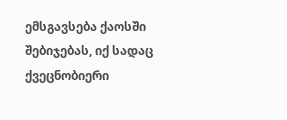ემსგავსება ქაოსში შებიჯებას, იქ სადაც ქვეცნობიერი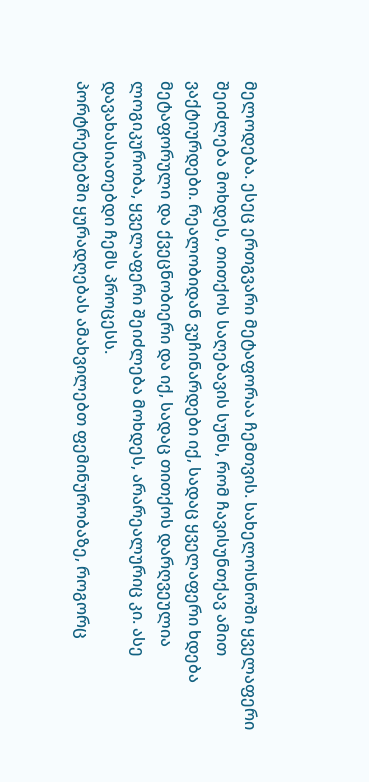მელოდება. ესეც ერთგვარი მეტაფორაა ჩემთვის. სახელოსნოში ყველაფერი შეიძლება მოხდეს, თითქოს საღებავის სუნს, რომ ჩავისუნთქავ ამით ვაქტიურდები. რეალობიდან ვუჩინარდები იქ, სადაც ყველაფერი ხდება მეტაფორული და ქვეცნობიერი და იქ, სადაც თითქოს დარღვეულია ლოგიკურობა, ყველაფერი შეიძლება მოხდეს, არარეალურიც კი. ასე დავახასიათებდი ჩემს პროცესს.
პორტრეტებში ყურადღებას ამახვილებთ ფემინურობაზე, როგორც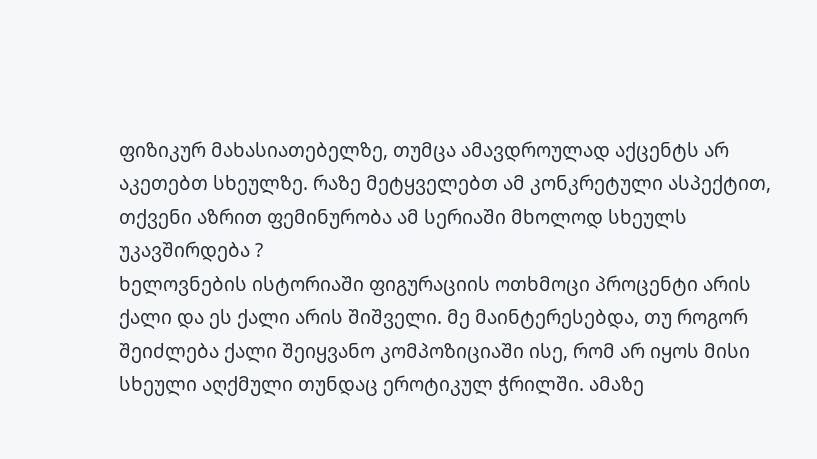ფიზიკურ მახასიათებელზე, თუმცა ამავდროულად აქცენტს არ აკეთებთ სხეულზე. რაზე მეტყველებთ ამ კონკრეტული ასპექტით, თქვენი აზრით ფემინურობა ამ სერიაში მხოლოდ სხეულს უკავშირდება ?
ხელოვნების ისტორიაში ფიგურაციის ოთხმოცი პროცენტი არის ქალი და ეს ქალი არის შიშველი. მე მაინტერესებდა, თუ როგორ შეიძლება ქალი შეიყვანო კომპოზიციაში ისე, რომ არ იყოს მისი სხეული აღქმული თუნდაც ეროტიკულ ჭრილში. ამაზე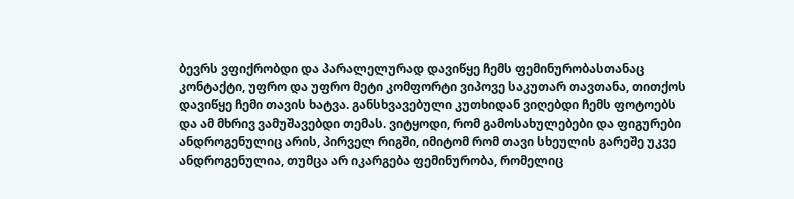ბევრს ვფიქრობდი და პარალელურად დავიწყე ჩემს ფემინურობასთანაც კონტაქტი, უფრო და უფრო მეტი კომფორტი ვიპოვე საკუთარ თავთანა, თითქოს დავიწყე ჩემი თავის ხატვა. განსხვავებული კუთხიდან ვიღებდი ჩემს ფოტოებს და ამ მხრივ ვამუშავებდი თემას. ვიტყოდი, რომ გამოსახულებები და ფიგურები ანდროგენულიც არის, პირველ რიგში, იმიტომ რომ თავი სხეულის გარეშე უკვე ანდროგენულია, თუმცა არ იკარგება ფემინურობა, რომელიც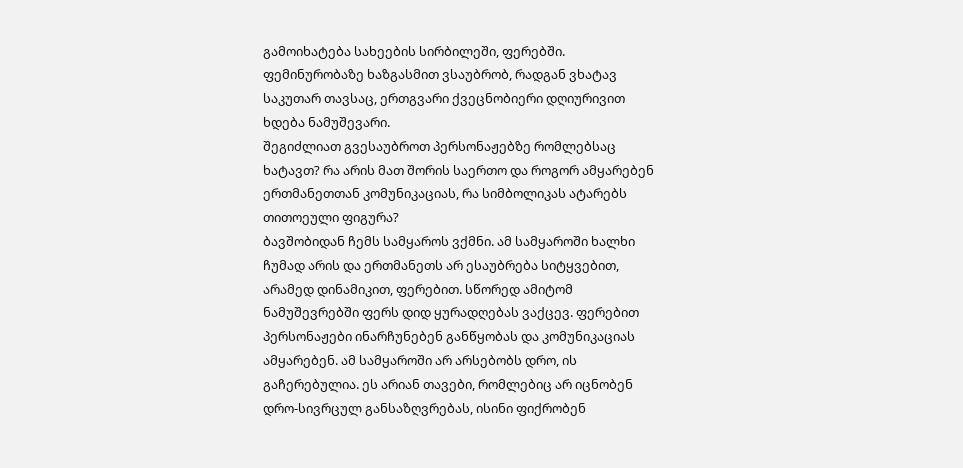გამოიხატება სახეების სირბილეში, ფერებში. ფემინურობაზე ხაზგასმით ვსაუბრობ, რადგან ვხატავ საკუთარ თავსაც, ერთგვარი ქვეცნობიერი დღიურივით ხდება ნამუშევარი.
შეგიძლიათ გვესაუბროთ პერსონაჟებზე რომლებსაც ხატავთ? რა არის მათ შორის საერთო და როგორ ამყარებენ ერთმანეთთან კომუნიკაციას, რა სიმბოლიკას ატარებს თითოეული ფიგურა?
ბავშობიდან ჩემს სამყაროს ვქმნი. ამ სამყაროში ხალხი ჩუმად არის და ერთმანეთს არ ესაუბრება სიტყვებით, არამედ დინამიკით, ფერებით. სწორედ ამიტომ ნამუშევრებში ფერს დიდ ყურადღებას ვაქცევ. ფერებით პერსონაჟები ინარჩუნებენ განწყობას და კომუნიკაციას ამყარებენ. ამ სამყაროში არ არსებობს დრო, ის გაჩერებულია. ეს არიან თავები, რომლებიც არ იცნობენ დრო-სივრცულ განსაზღვრებას, ისინი ფიქრობენ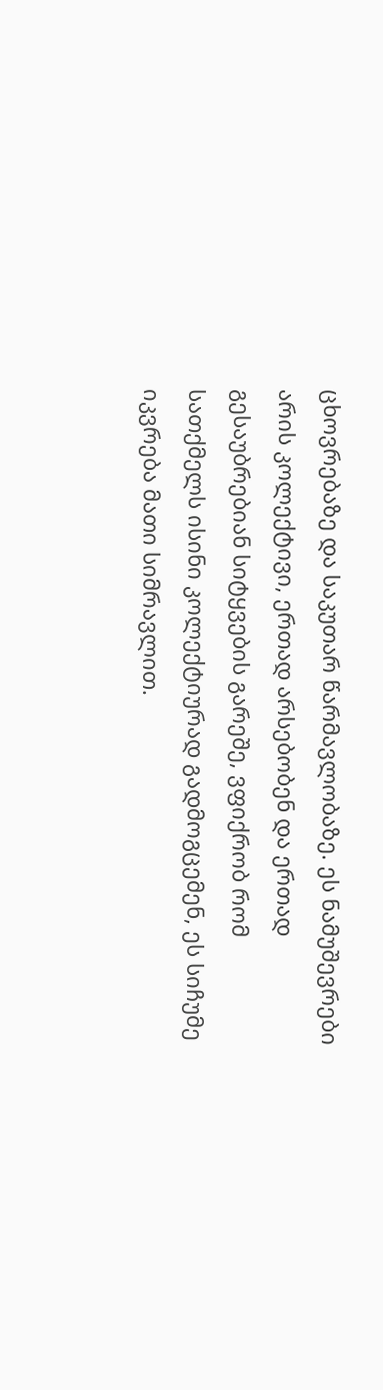ცხოვრებაზე და საკუთარ წარმავლობაზე. ეს ნამუშევრები არის კოლექტივი, ერთად არსებობენ და ერთად გესაუბრებიან სიტყვების გარეშე, ვფიქრობ რომ სათქმელს ისინი კოლექტიურად გადმოგცემენ, ეს სიჩუმე იკვრება მათი სიმრავლით.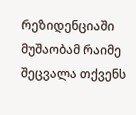რეზიდენციაში მუშაობამ რაიმე შეცვალა თქვენს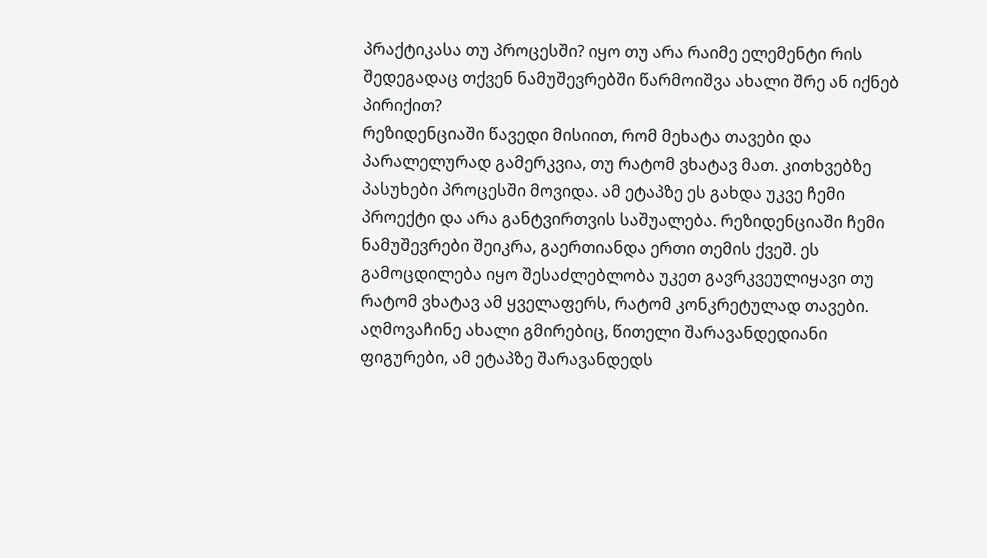პრაქტიკასა თუ პროცესში? იყო თუ არა რაიმე ელემენტი რის შედეგადაც თქვენ ნამუშევრებში წარმოიშვა ახალი შრე ან იქნებ პირიქით?
რეზიდენციაში წავედი მისიით, რომ მეხატა თავები და პარალელურად გამერკვია, თუ რატომ ვხატავ მათ. კითხვებზე პასუხები პროცესში მოვიდა. ამ ეტაპზე ეს გახდა უკვე ჩემი პროექტი და არა განტვირთვის საშუალება. რეზიდენციაში ჩემი ნამუშევრები შეიკრა, გაერთიანდა ერთი თემის ქვეშ. ეს გამოცდილება იყო შესაძლებლობა უკეთ გავრკვეულიყავი თუ რატომ ვხატავ ამ ყველაფერს, რატომ კონკრეტულად თავები. აღმოვაჩინე ახალი გმირებიც, წითელი შარავანდედიანი ფიგურები, ამ ეტაპზე შარავანდედს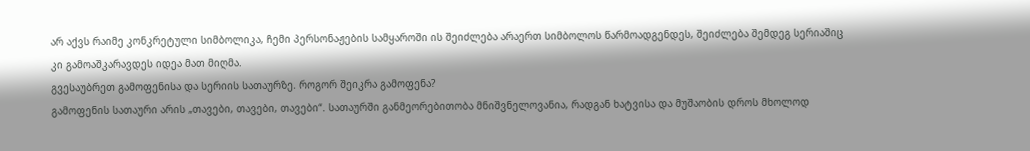არ აქვს რაიმე კონკრეტული სიმბოლიკა, ჩემი პერსონაჟების სამყაროში ის შეიძლება არაერთ სიმბოლოს წარმოადგენდეს, შეიძლება შემდეგ სერიაშიც კი გამოაშკარავდეს იდეა მათ მიღმა.
გვესაუბრეთ გამოფენისა და სერიის სათაურზე. როგორ შეიკრა გამოფენა?
გამოფენის სათაური არის „თავები, თავები, თავები“. სათაურში განმეორებითობა მნიშვნელოვანია, რადგან ხატვისა და მუშაობის დროს მხოლოდ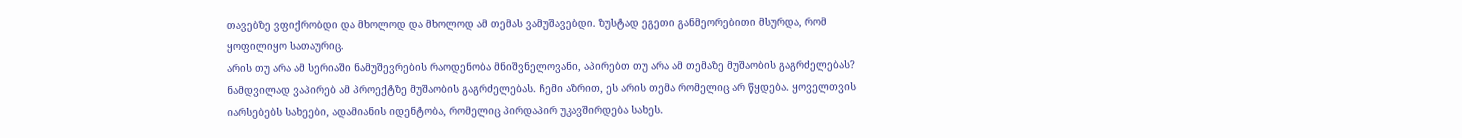თავებზე ვფიქრობდი და მხოლოდ და მხოლოდ ამ თემას ვამუშავებდი. ზუსტად ეგეთი განმეორებითი მსურდა, რომ ყოფილიყო სათაურიც.
არის თუ არა ამ სერიაში ნამუშევრების რაოდენობა მნიშვნელოვანი, აპირებთ თუ არა ამ თემაზე მუშაობის გაგრძელებას?
ნამდვილად ვაპირებ ამ პროექტზე მუშაობის გაგრძელებას. ჩემი აზრით, ეს არის თემა რომელიც არ წყდება. ყოველთვის იარსებებს სახეები, ადამიანის იდენტობა, რომელიც პირდაპირ უკავშირდება სახეს.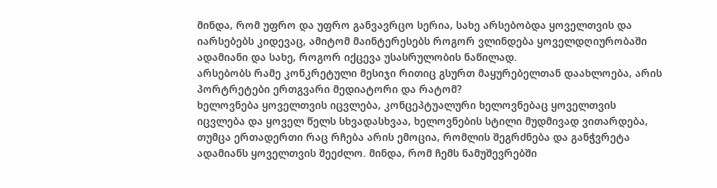მინდა, რომ უფრო და უფრო განვავრცო სერია, სახე არსებობდა ყოველთვის და იარსებებს კიდევაც, ამიტომ მაინტერესებს როგორ ვლინდება ყოველდღიურობაში ადამიანი და სახე, როგორ იქცევა უსასრულობის ნაწილად.
არსებობს რამე კონკრეტული მესიჯი რითიც გსურთ მაყურებელთან დაახლოება, არის პორტრეტები ერთგვარი მედიატორი და რატომ?
ხელოვნება ყოველთვის იცვლება, კონცეპტუალური ხელოვნებაც ყოველთვის იცვლება და ყოველ წელს სხვადასხვაა, ხელოვნების სტილი მუდმივად ვითარდება, თუმცა ერთადერთი რაც რჩება არის ემოცია, რომლის შეგრძნება და განჭვრეტა ადამიანს ყოველთვის შეეძლო. მინდა, რომ ჩემს ნამუშევრებში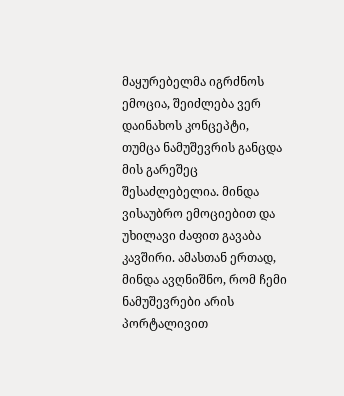მაყურებელმა იგრძნოს ემოცია, შეიძლება ვერ დაინახოს კონცეპტი, თუმცა ნამუშევრის განცდა მის გარეშეც შესაძლებელია. მინდა ვისაუბრო ემოციებით და უხილავი ძაფით გავაბა კავშირი. ამასთან ერთად, მინდა ავღნიშნო, რომ ჩემი ნამუშევრები არის პორტალივით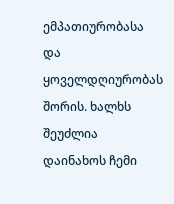ემპათიურობასა და ყოველდღიურობას შორის. ხალხს შეუძლია დაინახოს ჩემი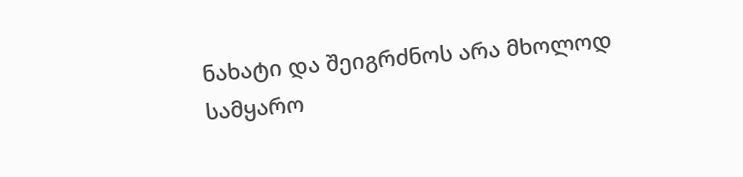ნახატი და შეიგრძნოს არა მხოლოდ სამყარო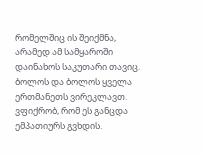რომელშიც ის შეიქმნა, არამედ ამ სამყაროში დაინახოს საკუთარი თავიც. ბოლოს და ბოლოს ყველა ერთმანეთს ვირეკლავთ. ვფიქრობ, რომ ეს განცდა ემპათიურს გვხდის.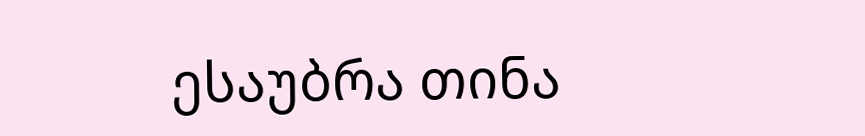ესაუბრა თინა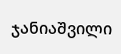ჯანიაშვილი